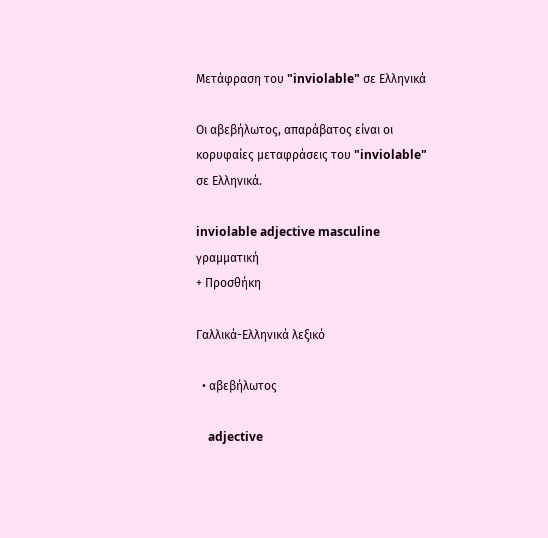Μετάφραση του "inviolable" σε Ελληνικά

Οι αβεβήλωτος, απαράβατος είναι οι κορυφαίες μεταφράσεις του "inviolable" σε Ελληνικά.

inviolable adjective masculine γραμματική
+ Προσθήκη

Γαλλικά-Ελληνικά λεξικό

  • αβεβήλωτος

    adjective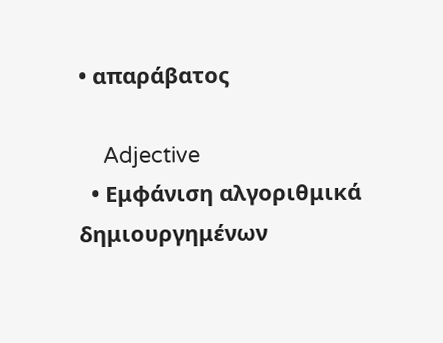• απαράβατος

    Adjective
  • Εμφάνιση αλγοριθμικά δημιουργημένων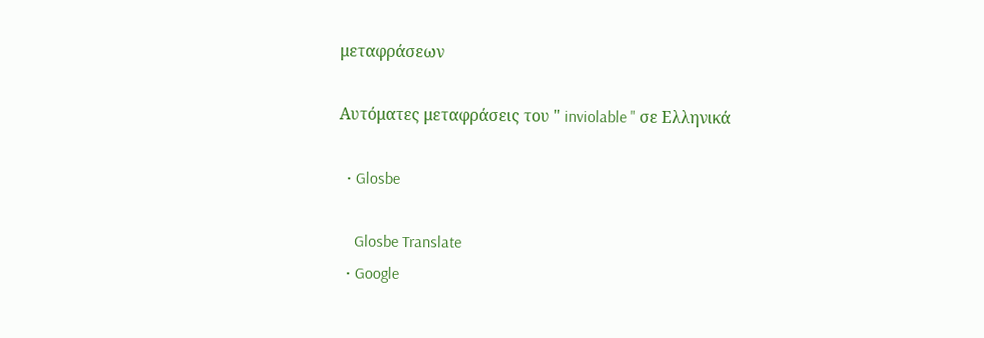μεταφράσεων

Αυτόματες μεταφράσεις του " inviolable " σε Ελληνικά

  • Glosbe

    Glosbe Translate
  • Google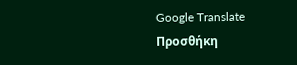Google Translate
Προσθήκη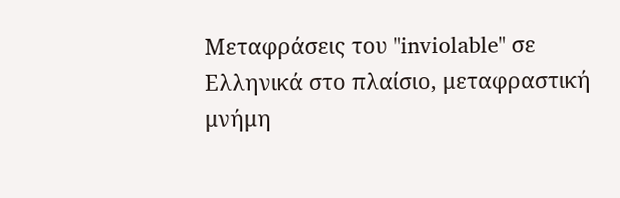Μεταφράσεις του "inviolable" σε Ελληνικά στο πλαίσιο, μεταφραστική μνήμη